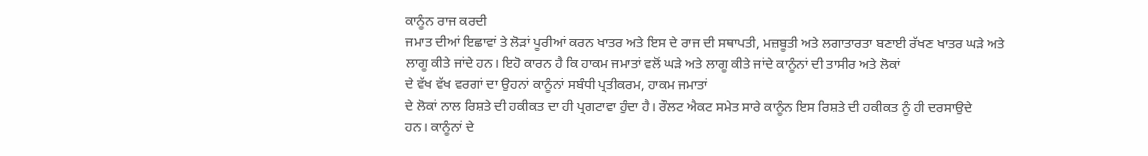ਕਾਨੂੰਨ ਰਾਜ ਕਰਦੀ
ਜਮਾਤ ਦੀਆਂ ਇਛਾਵਾਂ ਤੇ ਲੋੜਾਂ ਪੂਰੀਆਂ ਕਰਨ ਖਾਤਰ ਅਤੇ ਇਸ ਦੇ ਰਾਜ ਦੀ ਸਥਾਪਤੀ, ਮਜ਼ਬੂਤੀ ਅਤੇ ਲਗਾਤਾਰਤਾ ਬਣਾਈ ਰੱਖਣ ਖਾਤਰ ਘੜੇ ਅਤੇ ਲਾਗੂ ਕੀਤੇ ਜਾਂਦੇ ਹਨ। ਇਹੋ ਕਾਰਨ ਹੈ ਕਿ ਹਾਕਮ ਜਮਾਤਾਂ ਵਲੋਂ ਘੜੇ ਅਤੇ ਲਾਗੂ ਕੀਤੇ ਜਾਂਦੇ ਕਾਨੂੰਨਾਂ ਦੀ ਤਾਸੀਰ ਅਤੇ ਲੋਕਾਂ
ਦੇ ਵੱਖ ਵੱਖ ਵਰਗਾਂ ਦਾ ਉਹਨਾਂ ਕਾਨੂੰਨਾਂ ਸਬੰਧੀ ਪ੍ਰਤੀਕਰਮ, ਹਾਕਮ ਜਮਾਤਾਂ
ਦੇ ਲੋਕਾਂ ਨਾਲ ਰਿਸ਼ਤੇ ਦੀ ਹਕੀਕਤ ਦਾ ਹੀ ਪ੍ਰਗਟਾਵਾ ਹੁੰਦਾ ਹੈ। ਰੌਲਟ ਐਕਟ ਸਮੇਤ ਸਾਰੇ ਕਾਨੂੰਨ ਇਸ ਰਿਸ਼ਤੇ ਦੀ ਹਕੀਕਤ ਨੂੰ ਹੀ ਦਰਸਾਉਦੇ
ਹਨ। ਕਾਨੂੰਨਾਂ ਦੇ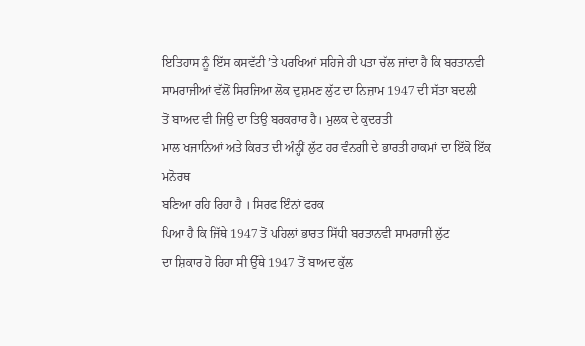ਇਤਿਹਾਸ ਨੂੰ ਇੱਸ ਕਸਵੱਟੀ ’ਤੇ ਪਰਖਿਆਂ ਸਹਿਜੇ ਹੀ ਪਤਾ ਚੱਲ ਜਾਂਦਾ ਹੈ ਕਿ ਬਰਤਾਨਵੀ
ਸਾਮਰਾਜੀਆਂ ਵੱਲੋਂ ਸਿਰਜਿਆ ਲੋਕ ਦੁਸ਼ਮਣ ਲੁੱਟ ਦਾ ਨਿਜ਼ਾਮ 1947 ਦੀ ਸੱਤਾ ਬਦਲੀ
ਤੋਂ ਬਾਅਦ ਵੀ ਜਿਉ ਦਾ ਤਿਉ ਬਰਕਰਾਰ ਹੈ। ਮੁਲਕ ਦੇ ਕੁਦਰਤੀ
ਮਾਲ ਖਜਾਨਿਆਂ ਅਤੇ ਕਿਰਤ ਦੀ ਅੰਨ੍ਹੀਂ ਲੁੱਟ ਹਰ ਵੰਨਗੀ ਦੇ ਭਾਰਤੀ ਹਾਕਮਾਂ ਦਾ ਇੱਕੋ ਇੱਕ ਮਨੋਰਥ
ਬਣਿਆ ਰਹਿ ਰਿਹਾ ਹੈ । ਸਿਰਫ ਇੰਨਾਂ ਫਰਕ
ਪਿਆ ਹੈ ਕਿ ਜਿੱਥੇ 1947 ਤੋਂ ਪਹਿਲਾਂ ਭਾਰਤ ਸਿੱਧੀ ਬਰਤਾਨਵੀ ਸਾਮਰਾਜੀ ਲੁੱਟ
ਦਾ ਸ਼ਿਕਾਰ ਹੋ ਰਿਹਾ ਸੀ ਉੱਥੇ 1947 ਤੋਂ ਬਾਅਦ ਕੁੱਲ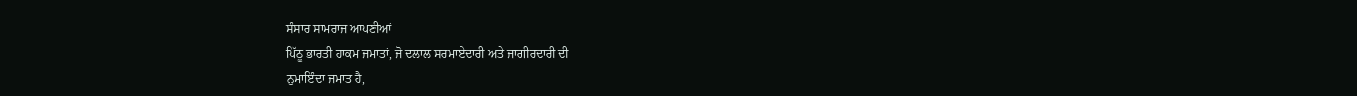ਸੰਸਾਰ ਸਾਮਰਾਜ ਆਪਣੀਆਂ
ਪਿੱਠੂ ਭਾਰਤੀ ਹਾਕਮ ਜਮਾਤਾਂ, ਜੋ ਦਲਾਲ ਸਰਮਾਏਦਾਰੀ ਅਤੇ ਜਾਗੀਰਦਾਰੀ ਦੀ
ਨੁਮਾਇੰਦਾ ਜਮਾਤ ਹੈ,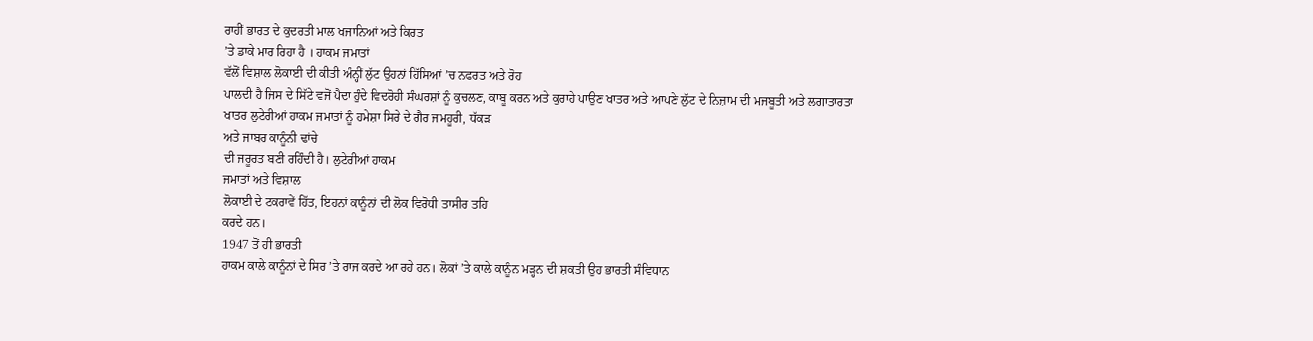ਰਾਹੀਂ ਭਾਰਤ ਦੇ ਕੁਦਰਤੀ ਮਾਲ ਖਜਾਨਿਆਂ ਅਤੇ ਕਿਰਤ
’ਤੇ ਡਾਕੇ ਮਾਰ ਰਿਹਾ ਹੈ । ਹਾਕਮ ਜਮਾਤਾਂ
ਵੱਲੋਂ ਵਿਸ਼ਾਲ ਲੋਕਾਈ ਦੀ ਕੀਤੀ ਅੰਨ੍ਹੀਂ ਲੁੱਟ ਉਹਨਾਂ ਹਿੱਸਿਆਂ ’ਚ ਨਫਰਤ ਅਤੇ ਰੋਹ
ਪਾਲਦੀ ਹੈ ਜਿਸ ਦੇ ਸਿੱਟੇ ਵਜੋਂ ਪੈਦਾ ਹੁੰਦੇ ਵਿਦਰੋਹੀ ਸੰਘਰਸ਼ਾਂ ਨੂੰ ਕੁਚਲਣ, ਕਾਬੂ ਕਰਨ ਅਤੇ ਕੁਰਾਹੇ ਪਾਉਣ ਖਾਤਰ ਅਤੇ ਆਪਣੇ ਲੁੱਟ ਦੇ ਨਿਜ਼ਾਮ ਦੀ ਮਜਬੂਤੀ ਅਤੇ ਲਗਾਤਾਰਤਾ
ਖਾਤਰ ਲੁਟੇਰੀਆਂ ਹਾਕਮ ਜਮਾਤਾਂ ਨੂੰ ਹਮੇਸ਼ਾ ਸਿਰੇ ਦੇ ਗੈਰ ਜਮਹੂਰੀ, ਧੱਕੜ
ਅਤੇ ਜਾਬਰ ਕਾਨੂੰਨੀ ਢਾਂਚੇ
ਦੀ ਜਰੂਰਤ ਬਣੀ ਰਹਿੰਦੀ ਹੈ। ਲੁਟੇਰੀਆਂ ਹਾਕਮ
ਜਮਾਤਾਂ ਅਤੇ ਵਿਸ਼ਾਲ
ਲੋਕਾਈ ਦੇ ਟਕਰਾਵੇਂ ਹਿੱਤ, ਇਹਨਾਂ ਕਾਨੂੰਨਾਂ ਦੀ ਲੋਕ ਵਿਰੋਧੀ ਤਾਸੀਰ ਤਹਿ
ਕਰਦੇ ਹਨ।
1947 ਤੋਂ ਹੀ ਭਾਰਤੀ
ਹਾਕਮ ਕਾਲੇ ਕਾਨੂੰਨਾਂ ਦੇ ਸਿਰ ’ਤੇ ਰਾਜ ਕਰਦੇ ਆ ਰਹੇ ਹਨ। ਲੋਕਾਂ ’ਤੇ ਕਾਲੇ ਕਾਨੂੰਨ ਮੜ੍ਹਨ ਦੀ ਸ਼ਕਤੀ ਉਹ ਭਾਰਤੀ ਸੰਵਿਧਾਨ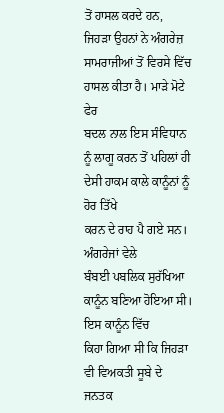ਤੋਂ ਹਾਸਲ ਕਰਦੇ ਹਨ, ਜਿਹੜਾ ਉਹਨਾਂ ਨੇ ਅੰਗਰੇਜ਼ ਸਾਮਰਾਜੀਆਂ ਤੋਂ ਵਿਰਸੇ ਵਿੱਚ
ਹਾਸਲ ਕੀਤਾ ਹੈ। ਮਾੜੇ ਮੋਟੇ ਫੇਰ
ਬਦਲ ਨਾਲ ਇਸ ਸੰਵਿਧਾਨ ਨੂੰ ਲਾਗੂ ਕਰਨ ਤੋਂ ਪਹਿਲਾਂ ਹੀ ਦੇਸੀ ਹਾਕਮ ਕਾਲੇ ਕਾਨੂੰਨਾਂ ਨੂੰ ਹੋਰ ਤਿੱਖੇ
ਕਰਨ ਦੇ ਰਾਹ ਪੈ ਗਏ ਸਨ। ਅੰਗਰੇਜਾਂ ਵੇਲੇ
ਬੰਬਈ ਪਬਲਿਕ ਸੁਰੱਖਿਆ ਕਾਨੂੰਨ ਬਣਿਆ ਹੋਇਆ ਸੀ। ਇਸ ਕਾਨੂੰਨ ਵਿੱਚ
ਕਿਹਾ ਗਿਆ ਸੀ ਕਿ ਜਿਹੜਾ ਵੀ ਵਿਅਕਤੀ ਸੂਬੇ ਦੇ ਜਨਤਕ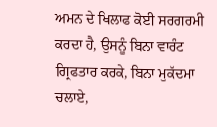ਅਮਨ ਦੇ ਖਿਲਾਫ ਕੋਈ ਸਰਗਰਮੀ ਕਰਦਾ ਹੈ, ਉਸਨੂੰ ਬਿਨਾ ਵਾਰੰਟ ਗ੍ਰਿਫਤਾਰ ਕਰਕੇ, ਬਿਨਾ ਮੁਕੱਦਮਾ ਚਲਾਏ,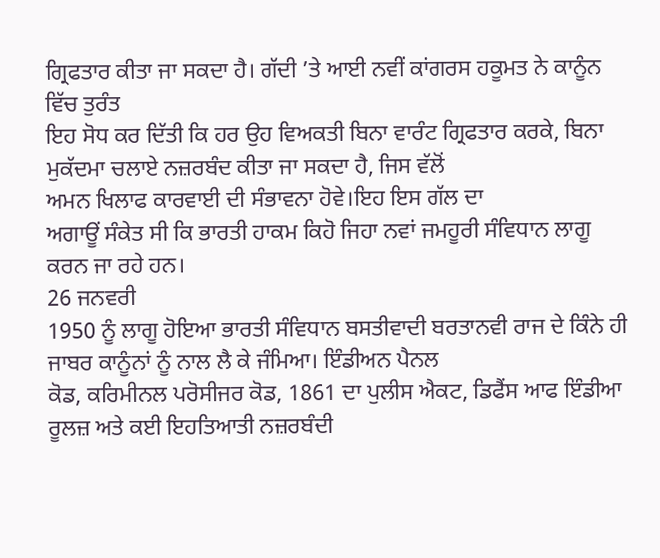ਗ੍ਰਿਫਤਾਰ ਕੀਤਾ ਜਾ ਸਕਦਾ ਹੈ। ਗੱਦੀ ’ਤੇ ਆਈ ਨਵੀਂ ਕਾਂਗਰਸ ਹਕੂਮਤ ਨੇ ਕਾਨੂੰਨ ਵਿੱਚ ਤੁਰੰਤ
ਇਹ ਸੋਧ ਕਰ ਦਿੱਤੀ ਕਿ ਹਰ ਉਹ ਵਿਅਕਤੀ ਬਿਨਾ ਵਾਰੰਟ ਗ੍ਰਿਫਤਾਰ ਕਰਕੇ, ਬਿਨਾ ਮੁਕੱਦਮਾ ਚਲਾਏ ਨਜ਼ਰਬੰਦ ਕੀਤਾ ਜਾ ਸਕਦਾ ਹੈ, ਜਿਸ ਵੱਲੋਂ
ਅਮਨ ਖਿਲਾਫ ਕਾਰਵਾਈ ਦੀ ਸੰਭਾਵਨਾ ਹੋਵੇ।ਇਹ ਇਸ ਗੱਲ ਦਾ
ਅਗਾਊਂ ਸੰਕੇਤ ਸੀ ਕਿ ਭਾਰਤੀ ਹਾਕਮ ਕਿਹੋ ਜਿਹਾ ਨਵਾਂ ਜਮਹੂਰੀ ਸੰਵਿਧਾਨ ਲਾਗੂ ਕਰਨ ਜਾ ਰਹੇ ਹਨ।
26 ਜਨਵਰੀ
1950 ਨੂੰ ਲਾਗੂ ਹੋਇਆ ਭਾਰਤੀ ਸੰਵਿਧਾਨ ਬਸਤੀਵਾਦੀ ਬਰਤਾਨਵੀ ਰਾਜ ਦੇ ਕਿੰਨੇ ਹੀ
ਜਾਬਰ ਕਾਨੂੰਨਾਂ ਨੂੰ ਨਾਲ ਲੈ ਕੇ ਜੰਮਿਆ। ਇੰਡੀਅਨ ਪੈਨਲ
ਕੋਡ, ਕਰਿਮੀਨਲ ਪਰੋਸੀਜਰ ਕੋਡ, 1861 ਦਾ ਪੁਲੀਸ ਐਕਟ, ਡਿਫੈਂਸ ਆਫ ਇੰਡੀਆ ਰੂਲਜ਼ ਅਤੇ ਕਈ ਇਹਤਿਆਤੀ ਨਜ਼ਰਬੰਦੀ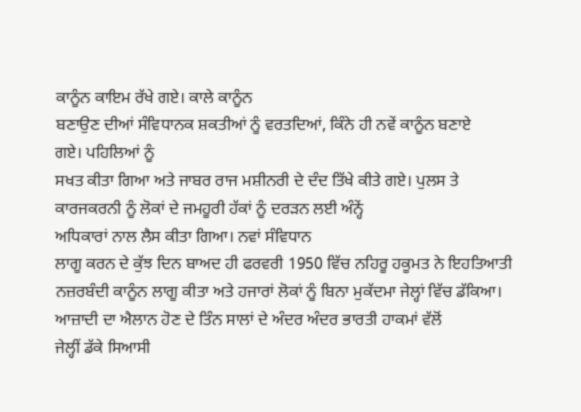ਕਾਨੂੰਨ ਕਾਇਮ ਰੱਖੇ ਗਏ। ਕਾਲੇ ਕਾਨੂੰਨ
ਬਣਾਉਣ ਦੀਆਂ ਸੰਵਿਧਾਨਕ ਸ਼ਕਤੀਆਂ ਨੂੰ ਵਰਤਦਿਆਂ, ਕਿੰਨੇ ਹੀ ਨਵੇਂ ਕਾਨੂੰਨ ਬਣਾਏ
ਗਏ। ਪਹਿਲਿਆਂ ਨੂੰ
ਸਖਤ ਕੀਤਾ ਗਿਆ ਅਤੇ ਜਾਬਰ ਰਾਜ ਮਸ਼ੀਨਰੀ ਦੇ ਦੰਦ ਤਿੱਖੇ ਕੀਤੇ ਗਏ। ਪੁਲਸ ਤੇ ਕਾਰਜਕਰਨੀ ਨੂੰ ਲੋਕਾਂ ਦੇ ਜਮਹੂਰੀ ਹੱਕਾਂ ਨੂੰ ਦਰੜਨ ਲਈ ਅੰਨ੍ਹੇਂ
ਅਧਿਕਾਰਾਂ ਨਾਲ ਲੈਸ ਕੀਤਾ ਗਿਆ। ਨਵਾਂ ਸੰਵਿਧਾਨ
ਲਾਗੂ ਕਰਨ ਦੇ ਕੁੱਝ ਦਿਨ ਬਾਅਦ ਹੀ ਫਰਵਰੀ 1950 ਵਿੱਚ ਨਹਿਰੂ ਹਕੂਮਤ ਨੇ ਇਹਤਿਆਤੀ
ਨਜ਼ਰਬੰਦੀ ਕਾਨੂੰਨ ਲਾਗੂ ਕੀਤਾ ਅਤੇ ਹਜਾਰਾਂ ਲੋਕਾਂ ਨੂੰ ਬਿਨਾ ਮੁਕੱਦਮਾ ਜੇਲ੍ਹਾਂ ਵਿੱਚ ਡੱਕਿਆ। ਆਜ਼ਾਦੀ ਦਾ ਐਲਾਨ ਹੋਣ ਦੇ ਤਿੰਨ ਸਾਲਾਂ ਦੇ ਅੰਦਰ ਅੰਦਰ ਭਾਰਤੀ ਹਾਕਮਾਂ ਵੱਲੋਂ
ਜੇਲ੍ਹੀਂ ਡੱਕੇ ਸਿਆਸੀ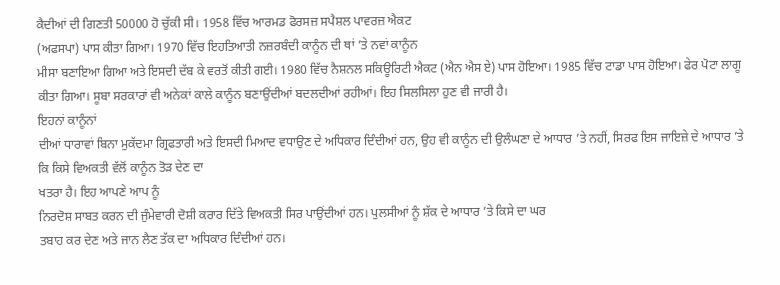ਕੈਦੀਆਂ ਦੀ ਗਿਣਤੀ 50000 ਹੋ ਚੁੱਕੀ ਸੀ। 1958 ਵਿੱਚ ਆਰਮਡ ਫੋਰਸਜ਼ ਸਪੈਸ਼ਲ ਪਾਵਰਜ਼ ਐਕਟ
(ਅਫਸਪਾ) ਪਾਸ ਕੀਤਾ ਗਿਆ। 1970 ਵਿੱਚ ਇਹਤਿਆਤੀ ਨਜ਼ਰਬੰਦੀ ਕਾਨੂੰਨ ਦੀ ਥਾਂ ’ਤੇ ਨਵਾਂ ਕਾਨੂੰਨ
ਮੀਸਾ ਬਣਾਇਆ ਗਿਆ ਅਤੇ ਇਸਦੀ ਦੱਬ ਕੇ ਵਰਤੋਂ ਕੀਤੀ ਗਈ। 1980 ਵਿੱਚ ਨੈਸ਼ਨਲ ਸਕਿਊਰਿਟੀ ਐਕਟ (ਐਨ ਐਸ ਏ) ਪਾਸ ਹੋਇਆ। 1985 ਵਿੱਚ ਟਾਡਾ ਪਾਸ ਹੋਇਆ। ਫੇਰ ਪੋਟਾ ਲਾਗੂ ਕੀਤਾ ਗਿਆ। ਸੂਬਾ ਸਰਕਾਰਾਂ ਵੀ ਅਨੇਕਾਂ ਕਾਲੇ ਕਾਨੂੰਨ ਬਣਾਉਂਦੀਆਂ ਬਦਲਦੀਆਂ ਰਹੀਆਂ। ਇਹ ਸਿਲਸਿਲਾ ਹੁਣ ਵੀ ਜਾਰੀ ਹੈ।
ਇਹਨਾਂ ਕਾਨੂੰਨਾਂ
ਦੀਆਂ ਧਾਰਾਵਾਂ ਬਿਨਾ ਮੁਕੱਦਮਾ ਗ੍ਰਿਫਤਾਰੀ ਅਤੇ ਇਸਦੀ ਮਿਆਦ ਵਧਾਉਣ ਦੇ ਅਧਿਕਾਰ ਦਿੰਦੀਆਂ ਹਨ, ਉਹ ਵੀ ਕਾਨੂੰਨ ਦੀ ਉਲੰਘਣਾ ਦੇ ਆਧਾਰ ’ਤੇ ਨਹੀਂ, ਸਿਰਫ ਇਸ ਜਾਇਜ਼ੇ ਦੇ ਆਧਾਰ ’ਤੇ ਕਿ ਕਿਸੇ ਵਿਅਕਤੀ ਵੱਲੋਂ ਕਾਨੂੰਨ ਤੋੜ ਦੇਣ ਦਾ
ਖਤਰਾ ਹੈ। ਇਹ ਆਪਣੇ ਆਪ ਨੂੰ
ਨਿਰਦੋਸ਼ ਸਾਬਤ ਕਰਨ ਦੀ ਜੁੰਮੇਵਾਰੀ ਦੋਸ਼ੀ ਕਰਾਰ ਦਿੱਤੇ ਵਿਅਕਤੀ ਸਿਰ ਪਾਉਂਦੀਆਂ ਹਨ। ਪੁਲਸੀਆਂ ਨੂੰ ਸ਼ੱਕ ਦੇ ਆਧਾਰ ’ਤੇ ਕਿਸੇ ਦਾ ਘਰ
ਤਬਾਹ ਕਰ ਦੇਣ ਅਤੇ ਜਾਨ ਲੈਣ ਤੱਕ ਦਾ ਅਧਿਕਾਰ ਦਿੰਦੀਆਂ ਹਨ।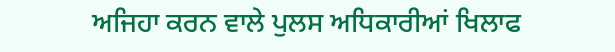ਅਜਿਹਾ ਕਰਨ ਵਾਲੇ ਪੁਲਸ ਅਧਿਕਾਰੀਆਂ ਖਿਲਾਫ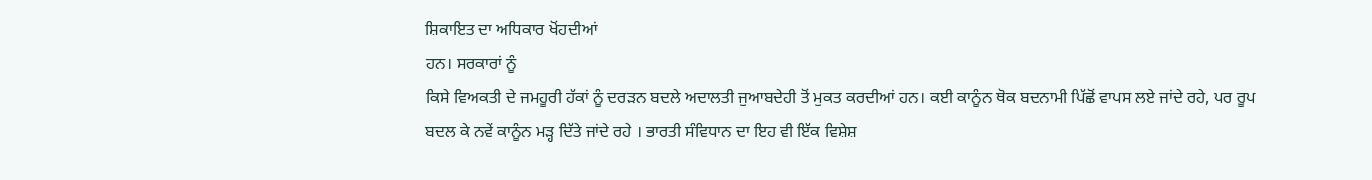ਸ਼ਿਕਾਇਤ ਦਾ ਅਧਿਕਾਰ ਖੋਂਹਦੀਆਂ
ਹਨ। ਸਰਕਾਰਾਂ ਨੂੰ
ਕਿਸੇ ਵਿਅਕਤੀ ਦੇ ਜਮਹੂਰੀ ਹੱਕਾਂ ਨੂੰ ਦਰੜਨ ਬਦਲੇ ਅਦਾਲਤੀ ਜੁਆਬਦੇਹੀ ਤੋਂ ਮੁਕਤ ਕਰਦੀਆਂ ਹਨ। ਕਈ ਕਾਨੂੰਨ ਥੋਕ ਬਦਨਾਮੀ ਪਿੱਛੋਂ ਵਾਪਸ ਲਏ ਜਾਂਦੇ ਰਹੇ, ਪਰ ਰੂਪ ਬਦਲ ਕੇ ਨਵੇਂ ਕਾਨੂੰਨ ਮੜ੍ਹ ਦਿੱਤੇ ਜਾਂਦੇ ਰਹੇ । ਭਾਰਤੀ ਸੰਵਿਧਾਨ ਦਾ ਇਹ ਵੀ ਇੱਕ ਵਿਸ਼ੇਸ਼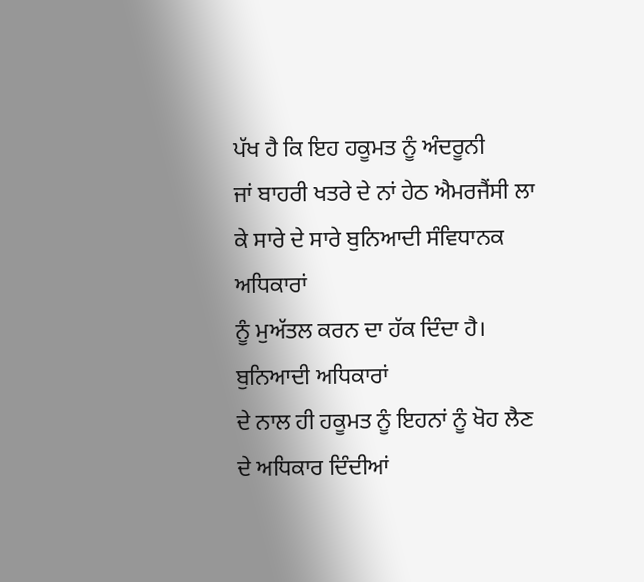ਪੱਖ ਹੈ ਕਿ ਇਹ ਹਕੂਮਤ ਨੂੰ ਅੰਦਰੂਨੀ
ਜਾਂ ਬਾਹਰੀ ਖਤਰੇ ਦੇ ਨਾਂ ਹੇਠ ਐਮਰਜੈਂਸੀ ਲਾ ਕੇ ਸਾਰੇ ਦੇ ਸਾਰੇ ਬੁਨਿਆਦੀ ਸੰਵਿਧਾਨਕ ਅਧਿਕਾਰਾਂ
ਨੂੰ ਮੁਅੱਤਲ ਕਰਨ ਦਾ ਹੱਕ ਦਿੰਦਾ ਹੈ। ਬੁਨਿਆਦੀ ਅਧਿਕਾਰਾਂ
ਦੇ ਨਾਲ ਹੀ ਹਕੂਮਤ ਨੂੰ ਇਹਨਾਂ ਨੂੰ ਖੋਹ ਲੈਣ ਦੇ ਅਧਿਕਾਰ ਦਿੰਦੀਆਂ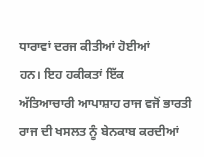ਧਾਰਾਵਾਂ ਦਰਜ ਕੀਤੀਆਂ ਹੋਈਆਂ
ਹਨ। ਇਹ ਹਕੀਕਤਾਂ ਇੱਕ
ਅੱਤਿਆਚਾਰੀ ਆਪਾਸ਼ਾਹ ਰਾਜ ਵਜੋਂ ਭਾਰਤੀ ਰਾਜ ਦੀ ਖਸਲਤ ਨੂੰ ਬੇਨਕਾਬ ਕਰਦੀਆਂ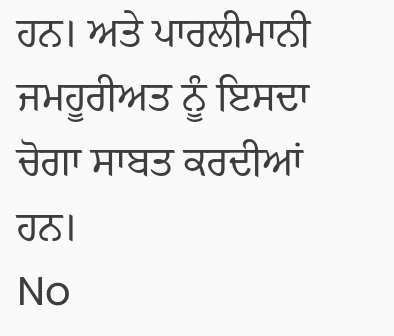ਹਨ। ਅਤੇ ਪਾਰਲੀਮਾਨੀ ਜਮਹੂਰੀਅਤ ਨੂੰ ਇਸਦਾ ਚੋਗਾ ਸਾਬਤ ਕਰਦੀਆਂ ਹਨ।
No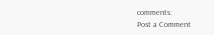comments:
Post a Comment